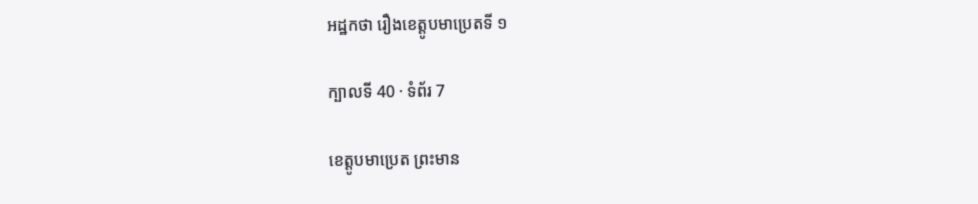អដ្ឋកថា រឿងខេត្តូបមាប្រេតទី ១

ក្បាលទី 40 · ទំព័រ 7

ខេត្តូបមាប្រេត ព្រះមាន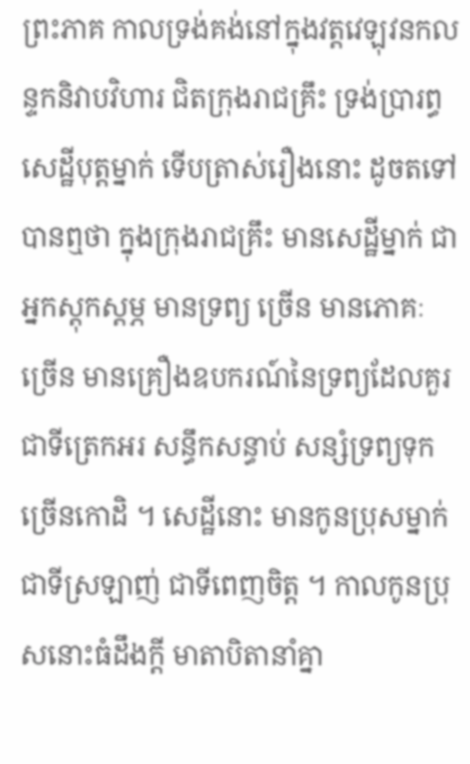ព្រះភាគ កាលទ្រង់គង់នៅក្នុងវត្តវេឡុវនកលន្ទកនិវាបវិហារ ជិតក្រុងរាជគ្រឹះ ទ្រង់ប្រារព្ធសេដ្ឋីបុត្តម្នាក់ ទើបត្រាស់រឿងនោះ ដូចតទៅ បានឮថា ក្នុងក្រុងរាជគ្រឹះ មានសេដ្ឋីម្នាក់ ជាអ្នកស្តុកស្តម្ភ មានទ្រព្យ ច្រើន មានភោគៈច្រើន មានគ្រឿងឧបករណ៍នៃទ្រព្យដែលគួរជាទីត្រេកអរ សន្ធឹកសន្ធាប់ សន្សំទ្រព្យទុកច្រើនកោដិ ។ សេដ្ឋីនោះ មានកូនប្រុសម្នាក់ ជាទីស្រឡាញ់ ជាទីពេញចិត្ត ។ កាលកូនប្រុសនោះធំដឹងក្តី មាតាបិតានាំគ្នា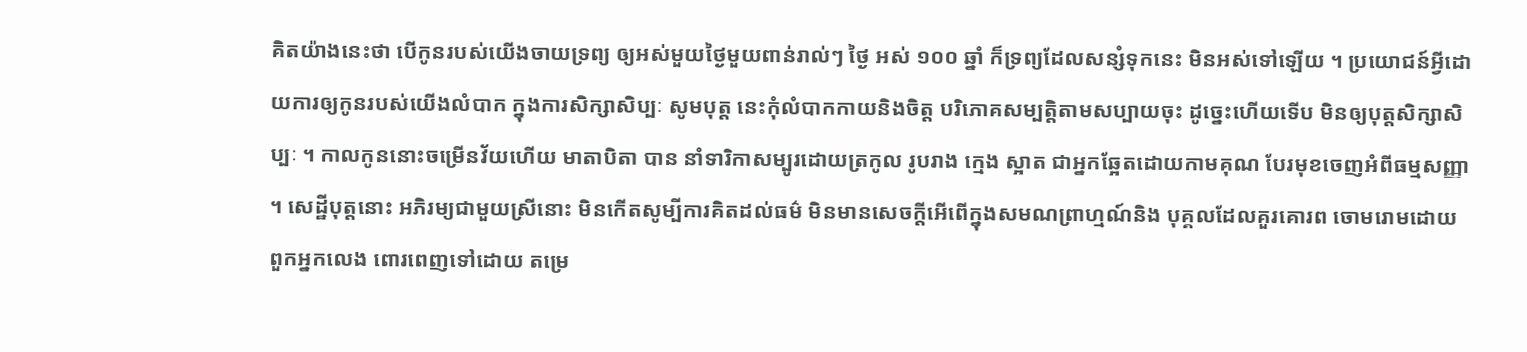គិតយ៉ាងនេះថា បើកូនរបស់យើងចាយទ្រព្យ ឲ្យអស់មួយថ្ងៃមួយពាន់រាល់ៗ ថ្ងៃ អស់ ១០០ ឆ្នាំ ក៏ទ្រព្យដែលសន្សំទុកនេះ មិនអស់ទៅឡើយ ។ ប្រយោជន៍អ្វីដោយការឲ្យកូនរបស់យើងលំបាក ក្នុងការសិក្សាសិប្បៈ សូមបុត្ត នេះកុំលំបាកកាយនិងចិត្ត បរិភោគសម្បត្តិតាមសប្បាយចុះ ដូច្នេះហើយទើប មិនឲ្យបុត្តសិក្សាសិប្បៈ ។ កាលកូននោះចម្រើនវ័យហើយ មាតាបិតា បាន នាំទារិកាសម្បូរដោយត្រកូល រូបរាង ក្មេង ស្អាត ជាអ្នកឆ្អែតដោយកាមគុណ បែរមុខចេញអំពីធម្មសញ្ញា ។ សេដ្ឋីបុត្តនោះ អភិរម្យជាមួយស្រីនោះ មិនកើតសូម្បីការគិតដល់ធម៌ មិនមានសេចក្តីអើពើក្នុងសមណព្រាហ្មណ៍និង បុគ្គលដែលគួរគោរព ចោមរោមដោយពួកអ្នកលេង ពោរពេញទៅដោយ តម្រេ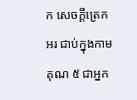ក សេចក្តីត្រេកអរ ជាប់ក្នុងកាមគុណ ៥ ជាអ្នក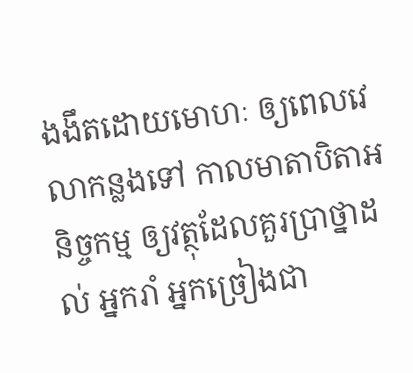ងងឹតដោយមោហៈ ឲ្យពេលវេលាកន្លងទៅ កាលមាតាបិតាអនិច្ចកម្ម ឲ្យវត្ថុដែលគួរប្រាថ្នាដល់ អ្នករាំ អ្នកច្រៀងជា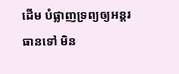ដើម បំផ្លាញទ្រព្យឲ្យអន្តរធានទៅ មិន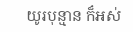យូរបុន្មាន ក៏អស់